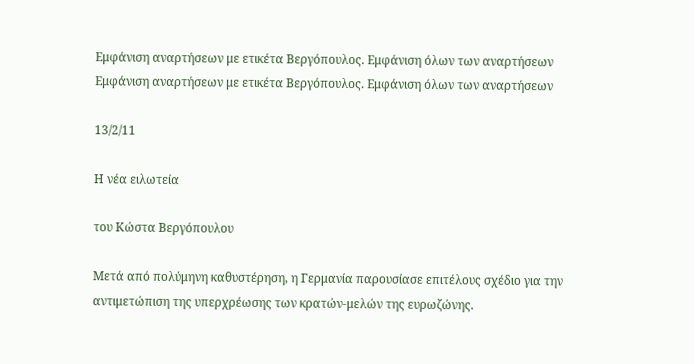Εμφάνιση αναρτήσεων με ετικέτα Βεργόπουλος. Εμφάνιση όλων των αναρτήσεων
Εμφάνιση αναρτήσεων με ετικέτα Βεργόπουλος. Εμφάνιση όλων των αναρτήσεων

13/2/11

Η νέα ειλωτεία

του Κώστα Βεργόπουλου

Μετά από πολύμηνη καθυστέρηση, η Γερμανία παρουσίασε επιτέλους σχέδιο για την αντιμετώπιση της υπερχρέωσης των κρατών-μελών της ευρωζώνης.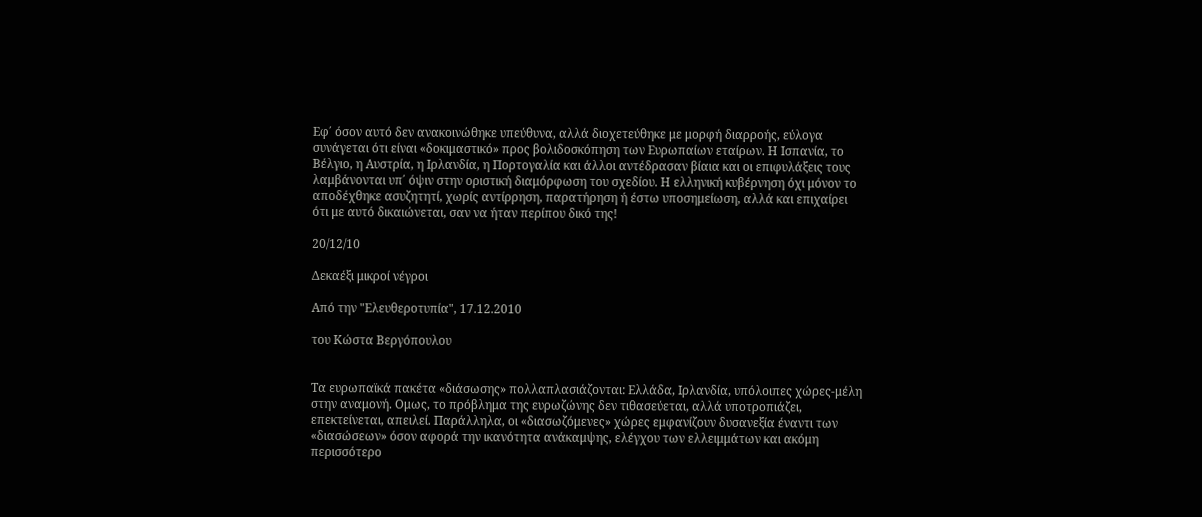Εφ΄ όσον αυτό δεν ανακοινώθηκε υπεύθυνα, αλλά διοχετεύθηκε με μορφή διαρροής, εύλογα συνάγεται ότι είναι «δοκιμαστικό» προς βολιδοσκόπηση των Ευρωπαίων εταίρων. Η Ισπανία, το Βέλγιο, η Αυστρία, η Ιρλανδία, η Πορτογαλία και άλλοι αντέδρασαν βίαια και οι επιφυλάξεις τους λαμβάνονται υπ΄ όψιν στην οριστική διαμόρφωση του σχεδίου. Η ελληνική κυβέρνηση όχι μόνον το αποδέχθηκε ασυζητητί, χωρίς αντίρρηση, παρατήρηση ή έστω υποσημείωση, αλλά και επιχαίρει ότι με αυτό δικαιώνεται, σαν να ήταν περίπου δικό της!

20/12/10

Δεκαέξι μικροί νέγροι

Από την "Ελευθεροτυπία", 17.12.2010

του Κώστα Βεργόπουλου


Τα ευρωπαϊκά πακέτα «διάσωσης» πολλαπλασιάζονται: Ελλάδα, Ιρλανδία, υπόλοιπες χώρες-μέλη στην αναμονή. Ομως, το πρόβλημα της ευρωζώνης δεν τιθασεύεται, αλλά υποτροπιάζει, επεκτείνεται, απειλεί. Παράλληλα, οι «διασωζόμενες» χώρες εμφανίζουν δυσανεξία έναντι των «διασώσεων» όσον αφορά την ικανότητα ανάκαμψης, ελέγχου των ελλειμμάτων και ακόμη περισσότερο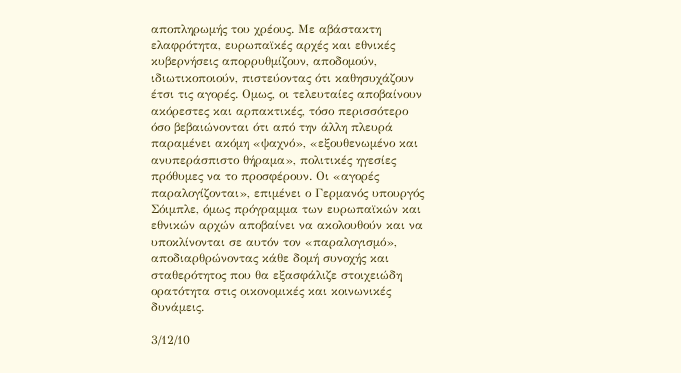αποπληρωμής του χρέους. Με αβάστακτη ελαφρότητα, ευρωπαϊκές αρχές και εθνικές κυβερνήσεις απορρυθμίζουν, αποδομούν, ιδιωτικοποιούν, πιστεύοντας ότι καθησυχάζουν έτσι τις αγορές. Ομως, οι τελευταίες αποβαίνουν ακόρεστες και αρπακτικές, τόσο περισσότερο όσο βεβαιώνονται ότι από την άλλη πλευρά παραμένει ακόμη «ψαχνό», «εξουθενωμένο και ανυπεράσπιστο θήραμα», πολιτικές ηγεσίες πρόθυμες να το προσφέρουν. Οι «αγορές παραλογίζονται», επιμένει ο Γερμανός υπουργός Σόιμπλε, όμως πρόγραμμα των ευρωπαϊκών και εθνικών αρχών αποβαίνει να ακολουθούν και να υποκλίνονται σε αυτόν τον «παραλογισμό», αποδιαρθρώνοντας κάθε δομή συνοχής και σταθερότητος που θα εξασφάλιζε στοιχειώδη ορατότητα στις οικονομικές και κοινωνικές δυνάμεις.

3/12/10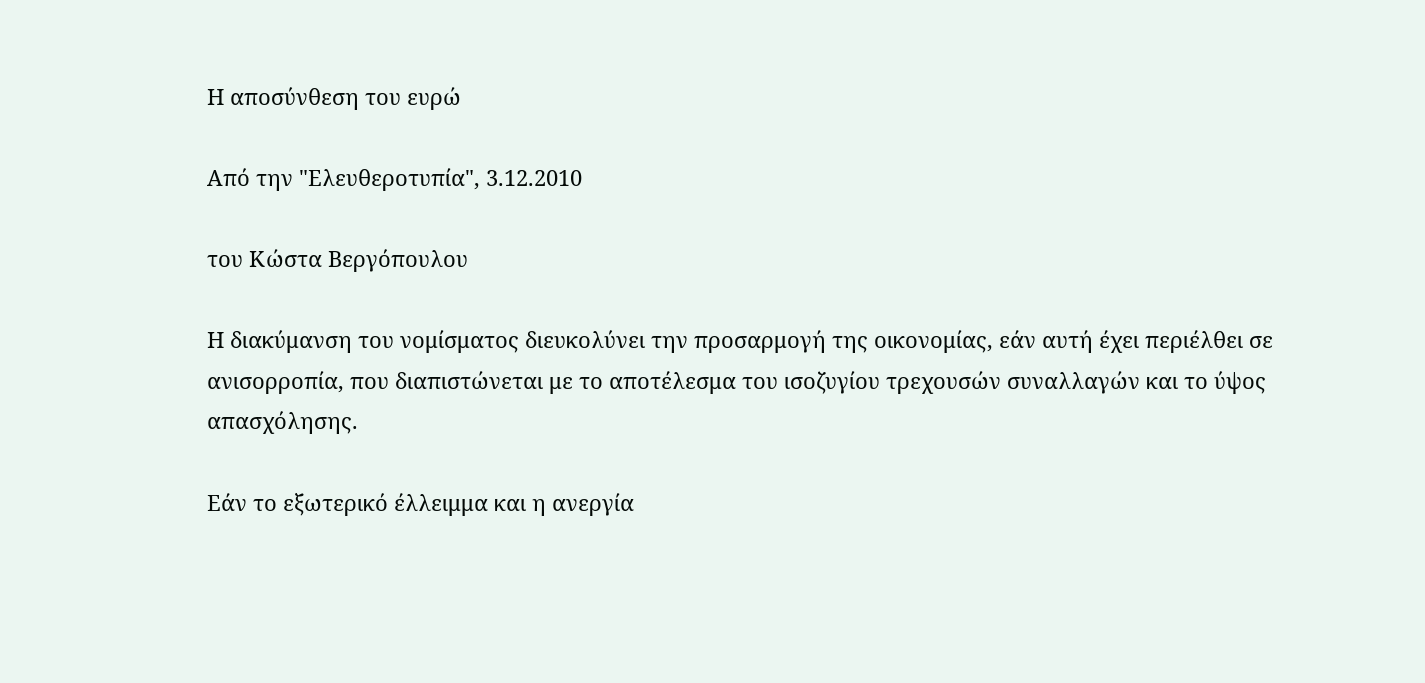Η αποσύνθεση του ευρώ

Από την "Ελευθεροτυπία", 3.12.2010

του Κώστα Βεργόπουλου

Η διακύμανση του νομίσματος διευκολύνει την προσαρμογή της οικονομίας, εάν αυτή έχει περιέλθει σε ανισορροπία, που διαπιστώνεται με το αποτέλεσμα του ισοζυγίου τρεχουσών συναλλαγών και το ύψος απασχόλησης.

Εάν το εξωτερικό έλλειμμα και η ανεργία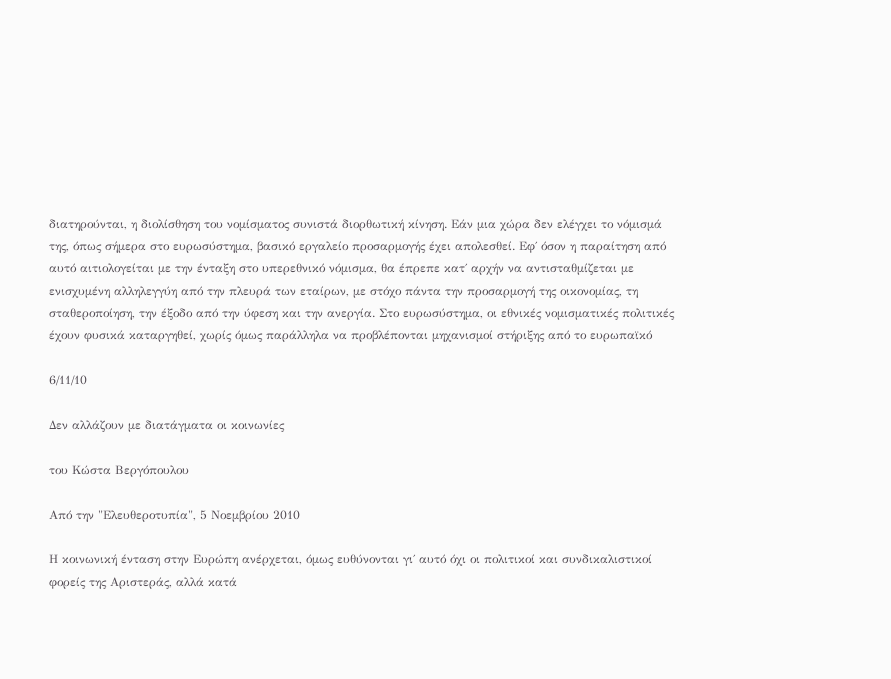διατηρούνται, η διολίσθηση του νομίσματος συνιστά διορθωτική κίνηση. Εάν μια χώρα δεν ελέγχει το νόμισμά της, όπως σήμερα στο ευρωσύστημα, βασικό εργαλείο προσαρμογής έχει απολεσθεί. Εφ΄ όσον η παραίτηση από αυτό αιτιολογείται με την ένταξη στο υπερεθνικό νόμισμα, θα έπρεπε κατ΄ αρχήν να αντισταθμίζεται με ενισχυμένη αλληλεγγύη από την πλευρά των εταίρων, με στόχο πάντα την προσαρμογή της οικονομίας, τη σταθεροποίηση, την έξοδο από την ύφεση και την ανεργία. Στο ευρωσύστημα, οι εθνικές νομισματικές πολιτικές έχουν φυσικά καταργηθεί, χωρίς όμως παράλληλα να προβλέπονται μηχανισμοί στήριξης από το ευρωπαϊκό

6/11/10

Δεν αλλάζουν με διατάγματα οι κοινωνίες

του Κώστα Βεργόπουλου

Από την "Ελευθεροτυπία", 5 Νοεμβρίου 2010

Η κοινωνική ένταση στην Ευρώπη ανέρχεται, όμως ευθύνονται γι΄ αυτό όχι οι πολιτικοί και συνδικαλιστικοί φορείς της Αριστεράς, αλλά κατά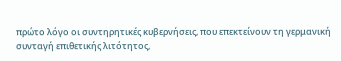πρώτο λόγο οι συντηρητικές κυβερνήσεις, που επεκτείνουν τη γερμανική συνταγή επιθετικής λιτότητος,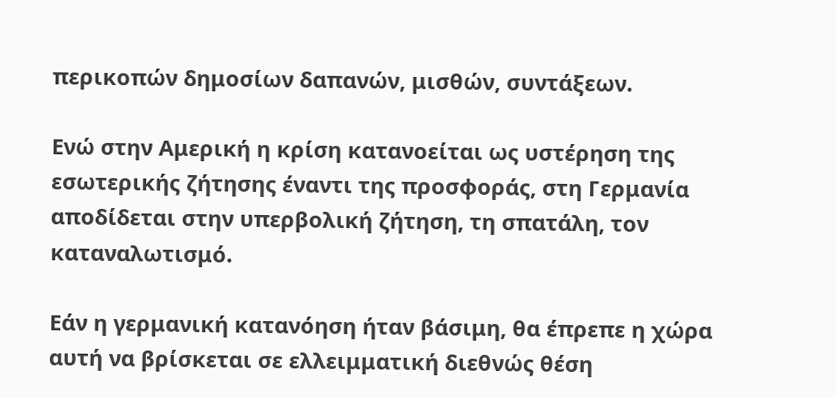περικοπών δημοσίων δαπανών, μισθών, συντάξεων.

Ενώ στην Αμερική η κρίση κατανοείται ως υστέρηση της εσωτερικής ζήτησης έναντι της προσφοράς, στη Γερμανία αποδίδεται στην υπερβολική ζήτηση, τη σπατάλη, τον καταναλωτισμό.

Εάν η γερμανική κατανόηση ήταν βάσιμη, θα έπρεπε η χώρα αυτή να βρίσκεται σε ελλειμματική διεθνώς θέση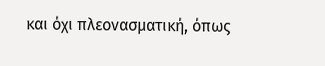και όχι πλεονασματική, όπως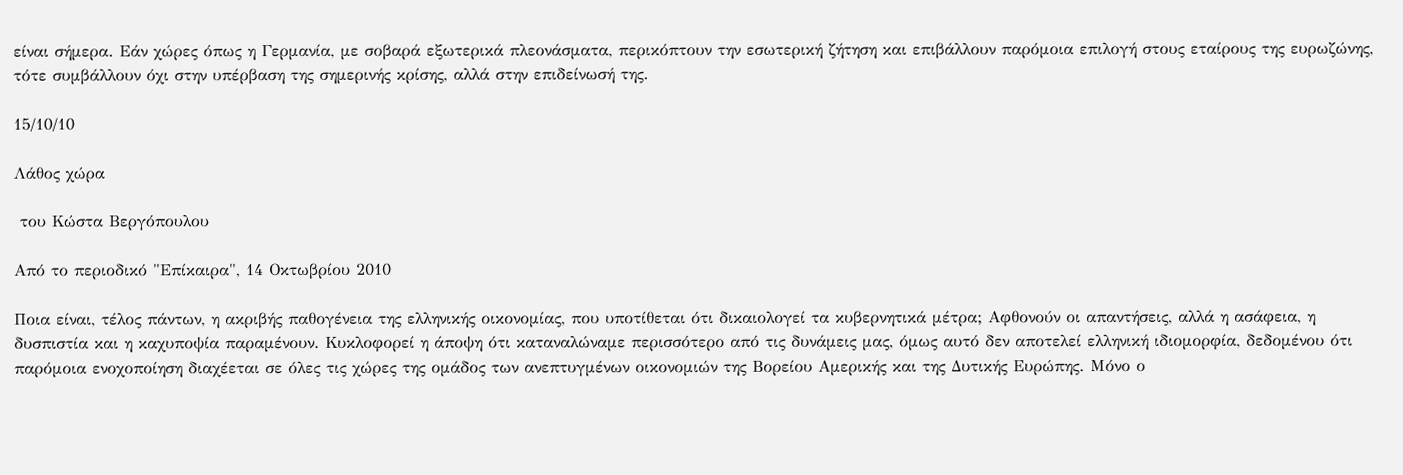είναι σήμερα. Εάν χώρες όπως η Γερμανία, με σοβαρά εξωτερικά πλεονάσματα, περικόπτουν την εσωτερική ζήτηση και επιβάλλουν παρόμοια επιλογή στους εταίρους της ευρωζώνης, τότε συμβάλλουν όχι στην υπέρβαση της σημερινής κρίσης, αλλά στην επιδείνωσή της.

15/10/10

Λάθος χώρα

 του Κώστα Βεργόπουλου

Από το περιοδικό "Επίκαιρα", 14 Οκτωβρίου 2010

Ποια είναι, τέλος πάντων, η ακριβής παθογένεια της ελληνικής οικονομίας, που υποτίθεται ότι δικαιολογεί τα κυβερνητικά μέτρα; Αφθονούν οι απαντήσεις, αλλά η ασάφεια, η δυσπιστία και η καχυποψία παραμένουν. Κυκλοφορεί η άποψη ότι καταναλώναμε περισσότερο από τις δυνάμεις μας, όμως αυτό δεν αποτελεί ελληνική ιδιομορφία, δεδομένου ότι παρόμοια ενοχοποίηση διαχέεται σε όλες τις χώρες της ομάδος των ανεπτυγμένων οικονομιών της Βορείου Αμερικής και της Δυτικής Ευρώπης. Μόνο ο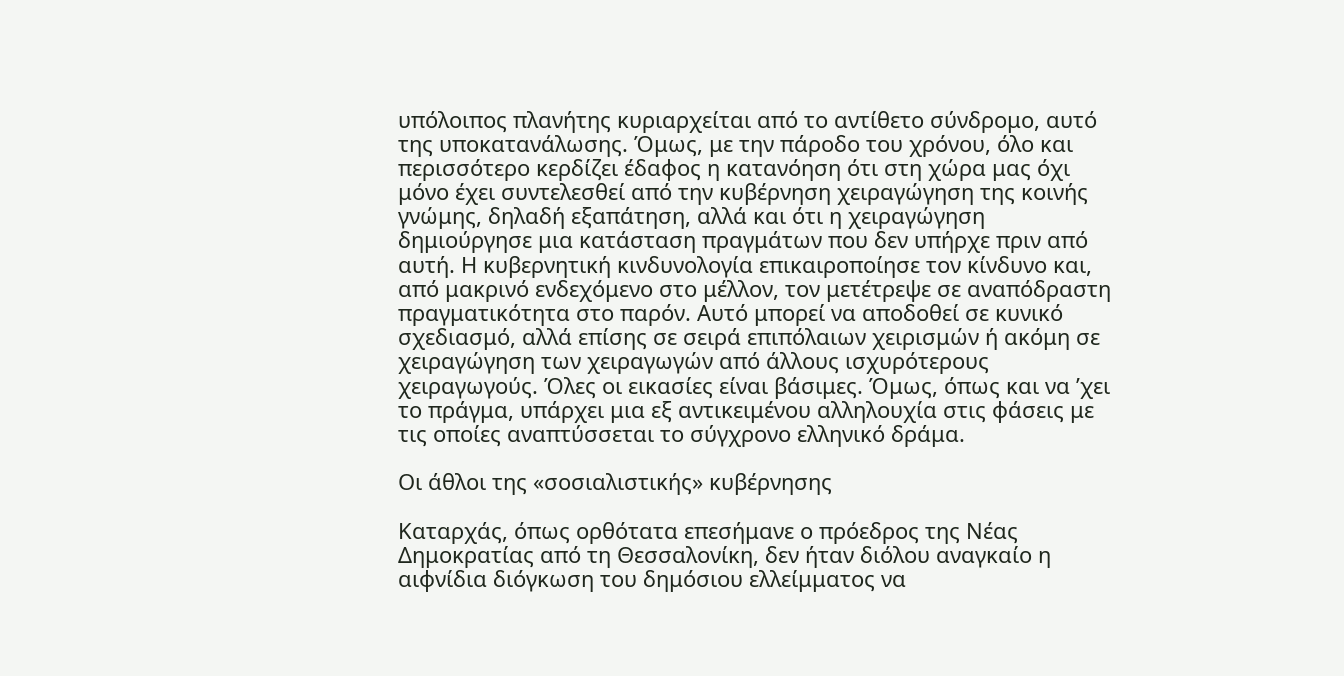υπόλοιπος πλανήτης κυριαρχείται από το αντίθετο σύνδρομο, αυτό της υποκατανάλωσης. Όμως, με την πάροδο του χρόνου, όλο και περισσότερο κερδίζει έδαφος η κατανόηση ότι στη χώρα μας όχι μόνο έχει συντελεσθεί από την κυβέρνηση χειραγώγηση της κοινής γνώμης, δηλαδή εξαπάτηση, αλλά και ότι η χειραγώγηση δημιούργησε μια κατάσταση πραγμάτων που δεν υπήρχε πριν από αυτή. Η κυβερνητική κινδυνολογία επικαιροποίησε τον κίνδυνο και, από μακρινό ενδεχόμενο στο μέλλον, τον μετέτρεψε σε αναπόδραστη πραγματικότητα στο παρόν. Αυτό μπορεί να αποδοθεί σε κυνικό σχεδιασμό, αλλά επίσης σε σειρά επιπόλαιων χειρισμών ή ακόμη σε χειραγώγηση των χειραγωγών από άλλους ισχυρότερους χειραγωγούς. Όλες οι εικασίες είναι βάσιμες. Όμως, όπως και να ’χει το πράγμα, υπάρχει μια εξ αντικειμένου αλληλουχία στις φάσεις με τις οποίες αναπτύσσεται το σύγχρονο ελληνικό δράμα.

Οι άθλοι της «σοσιαλιστικής» κυβέρνησης

Καταρχάς, όπως ορθότατα επεσήμανε ο πρόεδρος της Νέας Δημοκρατίας από τη Θεσσαλονίκη, δεν ήταν διόλου αναγκαίο η αιφνίδια διόγκωση του δημόσιου ελλείμματος να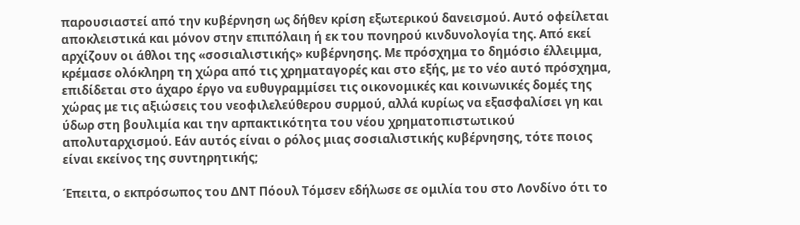παρουσιαστεί από την κυβέρνηση ως δήθεν κρίση εξωτερικού δανεισμού. Αυτό οφείλεται αποκλειστικά και μόνον στην επιπόλαιη ή εκ του πονηρού κινδυνολογία της. Από εκεί αρχίζουν οι άθλοι της «σοσιαλιστικής» κυβέρνησης. Με πρόσχημα το δημόσιο έλλειμμα, κρέμασε ολόκληρη τη χώρα από τις χρηματαγορές και στο εξής, με το νέο αυτό πρόσχημα, επιδίδεται στο άχαρο έργο να ευθυγραμμίσει τις οικονομικές και κοινωνικές δομές της χώρας με τις αξιώσεις του νεοφιλελεύθερου συρμού, αλλά κυρίως να εξασφαλίσει γη και ύδωρ στη βουλιμία και την αρπακτικότητα του νέου χρηματοπιστωτικού απολυταρχισμού. Εάν αυτός είναι ο ρόλος μιας σοσιαλιστικής κυβέρνησης, τότε ποιος είναι εκείνος της συντηρητικής;

Έπειτα, ο εκπρόσωπος του ΔΝΤ Πόουλ Τόμσεν εδήλωσε σε ομιλία του στο Λονδίνο ότι το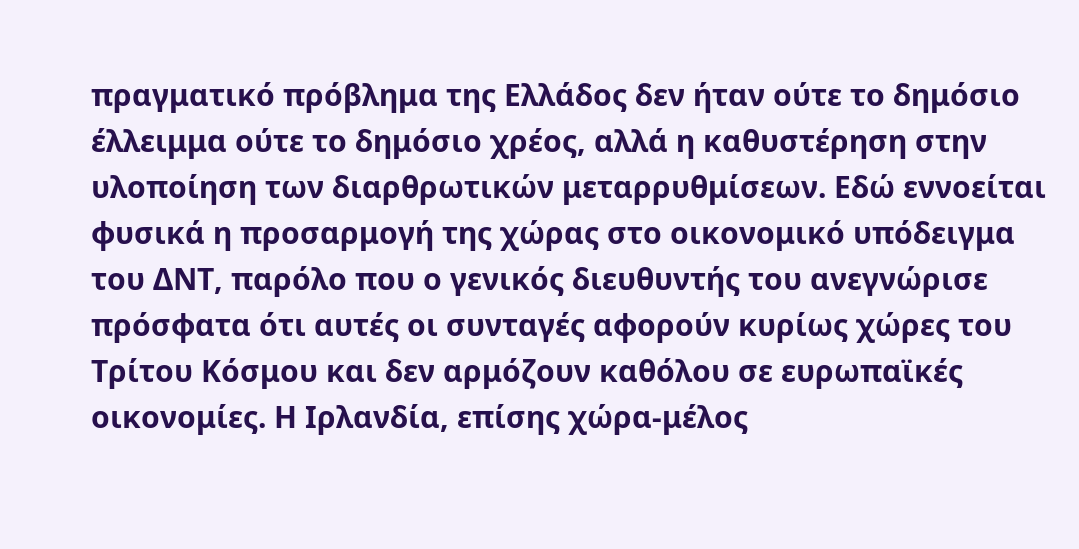πραγματικό πρόβλημα της Ελλάδος δεν ήταν ούτε το δημόσιο έλλειμμα ούτε το δημόσιο χρέος, αλλά η καθυστέρηση στην υλοποίηση των διαρθρωτικών μεταρρυθμίσεων. Εδώ εννοείται φυσικά η προσαρμογή της χώρας στο οικονομικό υπόδειγμα του ΔΝΤ, παρόλο που ο γενικός διευθυντής του ανεγνώρισε πρόσφατα ότι αυτές οι συνταγές αφορούν κυρίως χώρες του Τρίτου Κόσμου και δεν αρμόζουν καθόλου σε ευρωπαϊκές οικονομίες. Η Ιρλανδία, επίσης χώρα-μέλος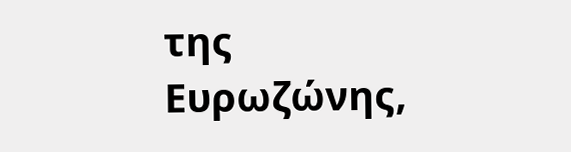της Ευρωζώνης,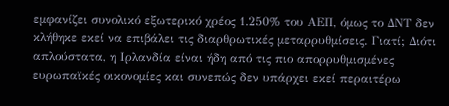εμφανίζει συνολικό εξωτερικό χρέος 1.250% του ΑΕΠ, όμως το ΔΝΤ δεν κλήθηκε εκεί να επιβάλει τις διαρθρωτικές μεταρρυθμίσεις. Γιατί; Διότι απλούστατα, η Ιρλανδία είναι ήδη από τις πιο απορρυθμισμένες ευρωπαϊκές οικονομίες και συνεπώς δεν υπάρχει εκεί περαιτέρω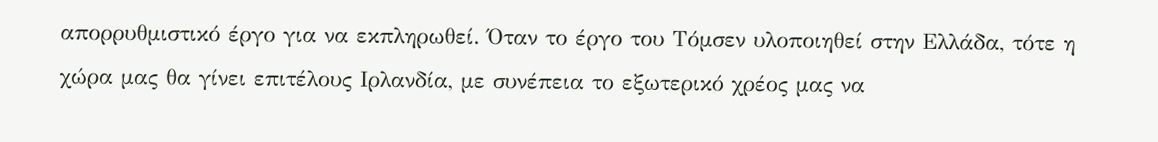απορρυθμιστικό έργο για να εκπληρωθεί. Όταν το έργο του Τόμσεν υλοποιηθεί στην Ελλάδα, τότε η χώρα μας θα γίνει επιτέλους Ιρλανδία, με συνέπεια το εξωτερικό χρέος μας να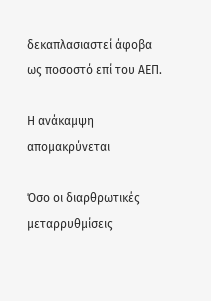δεκαπλασιαστεί άφοβα ως ποσοστό επί του ΑΕΠ.

Η ανάκαμψη απομακρύνεται

Όσο οι διαρθρωτικές μεταρρυθμίσεις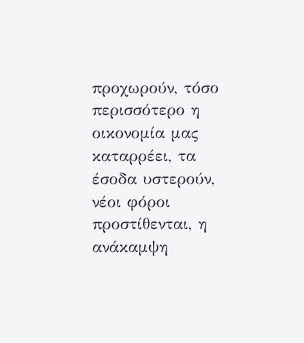προχωρούν, τόσο περισσότερο η οικονομία μας καταρρέει, τα έσοδα υστερούν, νέοι φόροι προστίθενται, η ανάκαμψη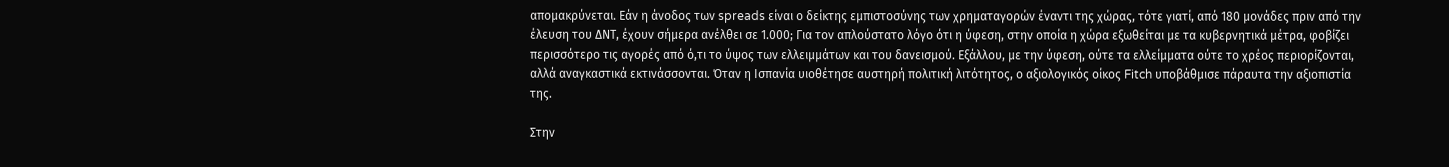απομακρύνεται. Εάν η άνοδος των spreads είναι ο δείκτης εμπιστοσύνης των χρηματαγορών έναντι της χώρας, τότε γιατί, από 180 μονάδες πριν από την έλευση του ΔΝΤ, έχουν σήμερα ανέλθει σε 1.000; Για τον απλούστατο λόγο ότι η ύφεση, στην οποία η χώρα εξωθείται με τα κυβερνητικά μέτρα, φοβίζει περισσότερο τις αγορές από ό,τι το ύψος των ελλειμμάτων και του δανεισμού. Εξάλλου, με την ύφεση, ούτε τα ελλείμματα ούτε το χρέος περιορίζονται, αλλά αναγκαστικά εκτινάσσονται. Όταν η Ισπανία υιοθέτησε αυστηρή πολιτική λιτότητος, ο αξιολογικός οίκος Fitch υποβάθμισε πάραυτα την αξιοπιστία της.

Στην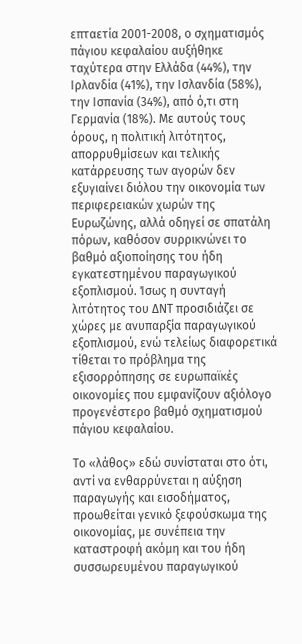επταετία 2001-2008, ο σχηματισμός πάγιου κεφαλαίου αυξήθηκε ταχύτερα στην Ελλάδα (44%), την Ιρλανδία (41%), την Ισλανδία (58%), την Ισπανία (34%), από ό,τι στη Γερμανία (18%). Με αυτούς τους όρους, η πολιτική λιτότητος, απορρυθμίσεων και τελικής κατάρρευσης των αγορών δεν εξυγιαίνει διόλου την οικονομία των περιφερειακών χωρών της Ευρωζώνης, αλλά οδηγεί σε σπατάλη πόρων, καθόσον συρρικνώνει το βαθμό αξιοποίησης του ήδη εγκατεστημένου παραγωγικού εξοπλισμού. Ίσως η συνταγή λιτότητος του ΔΝΤ προσιδιάζει σε χώρες με ανυπαρξία παραγωγικού εξοπλισμού, ενώ τελείως διαφορετικά τίθεται το πρόβλημα της εξισορρόπησης σε ευρωπαϊκές οικονομίες που εμφανίζουν αξιόλογο προγενέστερο βαθμό σχηματισμού πάγιου κεφαλαίου.

Το «λάθος» εδώ συνίσταται στο ότι, αντί να ενθαρρύνεται η αύξηση παραγωγής και εισοδήματος, προωθείται γενικό ξεφούσκωμα της οικονομίας, με συνέπεια την καταστροφή ακόμη και του ήδη συσσωρευμένου παραγωγικού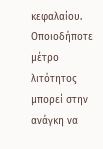κεφαλαίου. Οποιοδήποτε μέτρο λιτότητος μπορεί στην ανάγκη να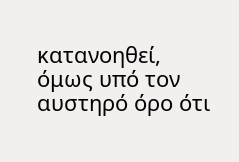κατανοηθεί, όμως υπό τον αυστηρό όρο ότι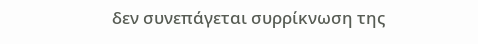δεν συνεπάγεται συρρίκνωση της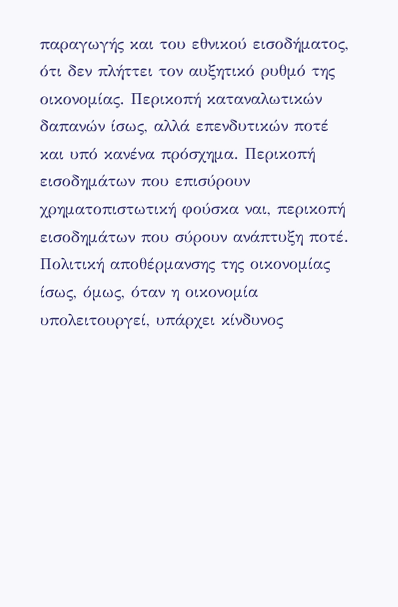παραγωγής και του εθνικού εισοδήματος, ότι δεν πλήττει τον αυξητικό ρυθμό της οικονομίας. Περικοπή καταναλωτικών δαπανών ίσως, αλλά επενδυτικών ποτέ και υπό κανένα πρόσχημα. Περικοπή εισοδημάτων που επισύρουν χρηματοπιστωτική φούσκα ναι, περικοπή εισοδημάτων που σύρουν ανάπτυξη ποτέ. Πολιτική αποθέρμανσης της οικονομίας ίσως, όμως, όταν η οικονομία υπολειτουργεί, υπάρχει κίνδυνος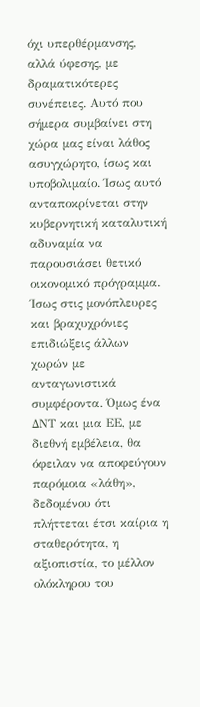όχι υπερθέρμανσης, αλλά ύφεσης, με δραματικότερες συνέπειες. Αυτό που σήμερα συμβαίνει στη χώρα μας είναι λάθος ασυγχώρητο, ίσως και υποβολιμαίο. Ίσως αυτό ανταποκρίνεται στην κυβερνητική καταλυτική αδυναμία να παρουσιάσει θετικό οικονομικό πρόγραμμα. Ίσως στις μονόπλευρες και βραχυχρόνιες επιδιώξεις άλλων χωρών με ανταγωνιστικά συμφέροντα. Όμως ένα ΔΝΤ και μια ΕΕ, με διεθνή εμβέλεια, θα όφειλαν να αποφεύγουν παρόμοια «λάθη», δεδομένου ότι πλήττεται έτσι καίρια η σταθερότητα, η αξιοπιστία, το μέλλον ολόκληρου του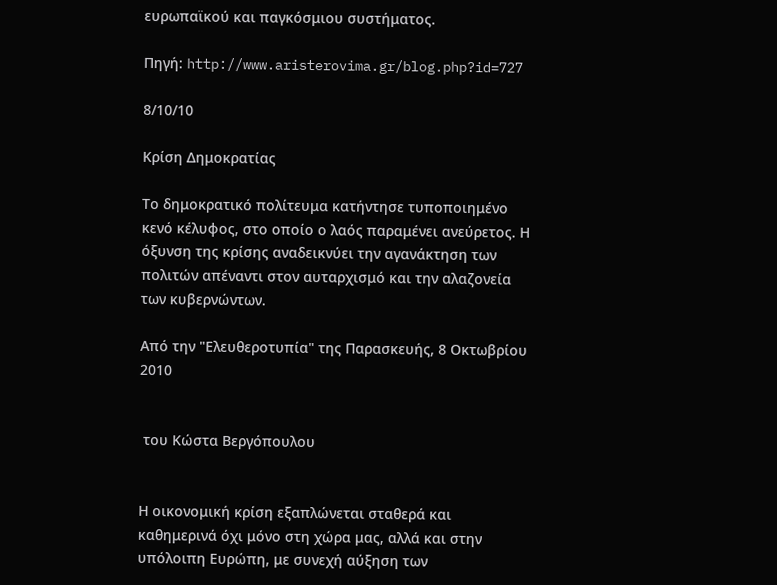ευρωπαϊκού και παγκόσμιου συστήματος.

Πηγή: http://www.aristerovima.gr/blog.php?id=727

8/10/10

Κρίση Δημοκρατίας

Το δημοκρατικό πολίτευμα κατήντησε τυποποιημένο κενό κέλυφος, στο οποίο ο λαός παραμένει ανεύρετος. Η όξυνση της κρίσης αναδεικνύει την αγανάκτηση των πολιτών απέναντι στον αυταρχισμό και την αλαζονεία των κυβερνώντων.

Από την "Ελευθεροτυπία" της Παρασκευής, 8 Οκτωβρίου 2010


 του Κώστα Βεργόπουλου


Η οικονομική κρίση εξαπλώνεται σταθερά και καθημερινά όχι μόνο στη χώρα μας, αλλά και στην υπόλοιπη Ευρώπη, με συνεχή αύξηση των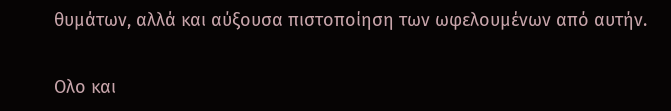θυμάτων, αλλά και αύξουσα πιστοποίηση των ωφελουμένων από αυτήν.

Ολο και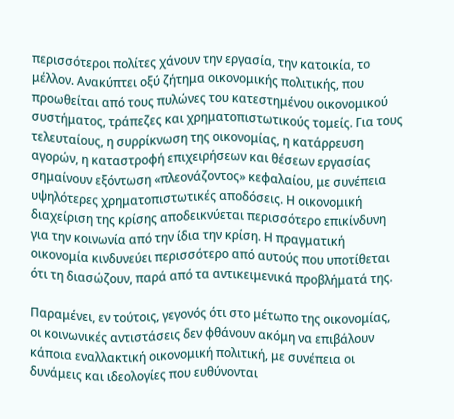περισσότεροι πολίτες χάνουν την εργασία, την κατοικία, το μέλλον. Ανακύπτει οξύ ζήτημα οικονομικής πολιτικής, που προωθείται από τους πυλώνες του κατεστημένου οικονομικού συστήματος, τράπεζες και χρηματοπιστωτικούς τομείς. Για τους τελευταίους, η συρρίκνωση της οικονομίας, η κατάρρευση αγορών, η καταστροφή επιχειρήσεων και θέσεων εργασίας σημαίνουν εξόντωση «πλεονάζοντος» κεφαλαίου, με συνέπεια υψηλότερες χρηματοπιστωτικές αποδόσεις. Η οικονομική διαχείριση της κρίσης αποδεικνύεται περισσότερο επικίνδυνη για την κοινωνία από την ίδια την κρίση. Η πραγματική οικονομία κινδυνεύει περισσότερο από αυτούς που υποτίθεται ότι τη διασώζουν, παρά από τα αντικειμενικά προβλήματά της.

Παραμένει, εν τούτοις, γεγονός ότι στο μέτωπο της οικονομίας, οι κοινωνικές αντιστάσεις δεν φθάνουν ακόμη να επιβάλουν κάποια εναλλακτική οικονομική πολιτική, με συνέπεια οι δυνάμεις και ιδεολογίες που ευθύνονται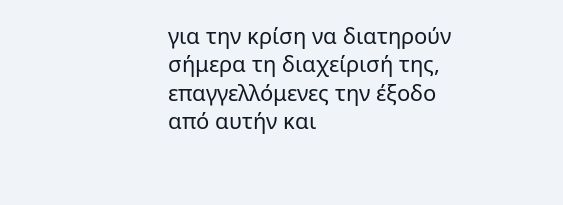για την κρίση να διατηρούν σήμερα τη διαχείρισή της, επαγγελλόμενες την έξοδο από αυτήν και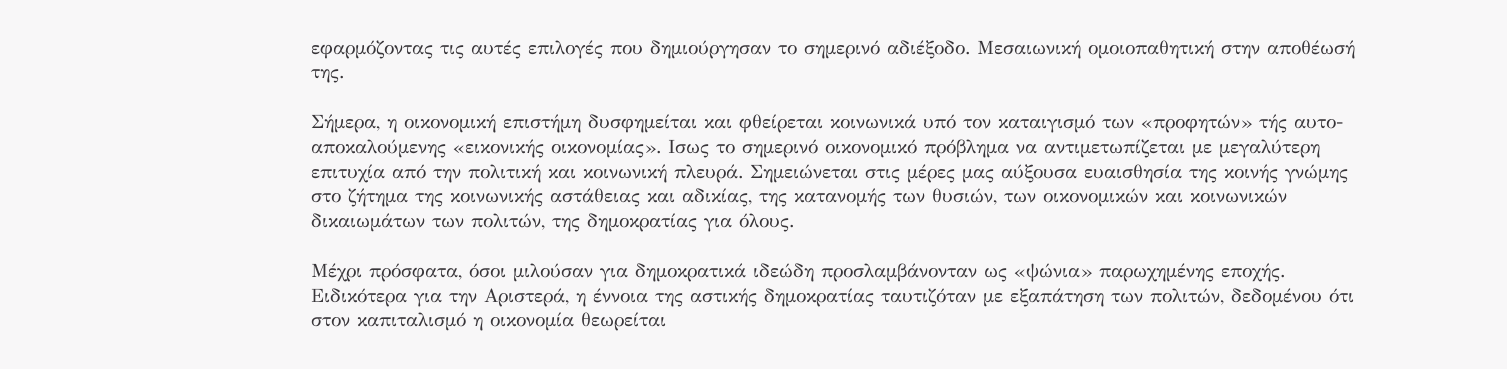εφαρμόζοντας τις αυτές επιλογές που δημιούργησαν το σημερινό αδιέξοδο. Μεσαιωνική ομοιοπαθητική στην αποθέωσή της.

Σήμερα, η οικονομική επιστήμη δυσφημείται και φθείρεται κοινωνικά υπό τον καταιγισμό των «προφητών» τής αυτο-αποκαλούμενης «εικονικής οικονομίας». Ισως το σημερινό οικονομικό πρόβλημα να αντιμετωπίζεται με μεγαλύτερη επιτυχία από την πολιτική και κοινωνική πλευρά. Σημειώνεται στις μέρες μας αύξουσα ευαισθησία της κοινής γνώμης στο ζήτημα της κοινωνικής αστάθειας και αδικίας, της κατανομής των θυσιών, των οικονομικών και κοινωνικών δικαιωμάτων των πολιτών, της δημοκρατίας για όλους.

Μέχρι πρόσφατα, όσοι μιλούσαν για δημοκρατικά ιδεώδη προσλαμβάνονταν ως «ψώνια» παρωχημένης εποχής. Ειδικότερα για την Αριστερά, η έννοια της αστικής δημοκρατίας ταυτιζόταν με εξαπάτηση των πολιτών, δεδομένου ότι στον καπιταλισμό η οικονομία θεωρείται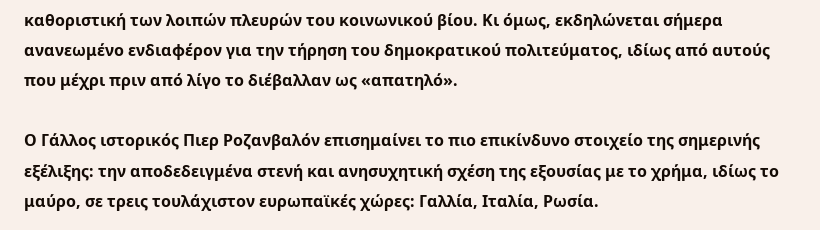καθοριστική των λοιπών πλευρών του κοινωνικού βίου. Κι όμως, εκδηλώνεται σήμερα ανανεωμένο ενδιαφέρον για την τήρηση του δημοκρατικού πολιτεύματος, ιδίως από αυτούς που μέχρι πριν από λίγο το διέβαλλαν ως «απατηλό».

Ο Γάλλος ιστορικός Πιερ Ροζανβαλόν επισημαίνει το πιο επικίνδυνο στοιχείο της σημερινής εξέλιξης: την αποδεδειγμένα στενή και ανησυχητική σχέση της εξουσίας με το χρήμα, ιδίως το μαύρο, σε τρεις τουλάχιστον ευρωπαϊκές χώρες: Γαλλία, Ιταλία, Ρωσία.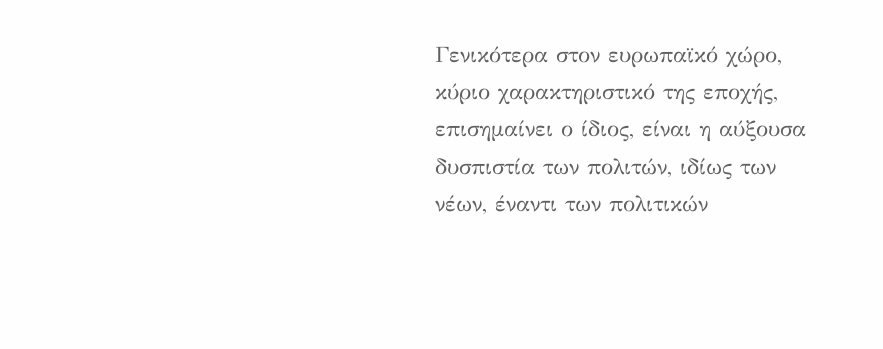Γενικότερα στον ευρωπαϊκό χώρο, κύριο χαρακτηριστικό της εποχής, επισημαίνει ο ίδιος, είναι η αύξουσα δυσπιστία των πολιτών, ιδίως των νέων, έναντι των πολιτικών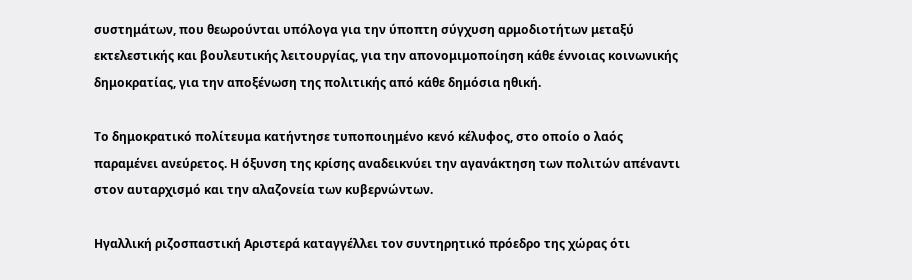συστημάτων, που θεωρούνται υπόλογα για την ύποπτη σύγχυση αρμοδιοτήτων μεταξύ εκτελεστικής και βουλευτικής λειτουργίας, για την απονομιμοποίηση κάθε έννοιας κοινωνικής δημοκρατίας, για την αποξένωση της πολιτικής από κάθε δημόσια ηθική.

Το δημοκρατικό πολίτευμα κατήντησε τυποποιημένο κενό κέλυφος, στο οποίο ο λαός παραμένει ανεύρετος. Η όξυνση της κρίσης αναδεικνύει την αγανάκτηση των πολιτών απέναντι στον αυταρχισμό και την αλαζονεία των κυβερνώντων.

Ηγαλλική ριζοσπαστική Αριστερά καταγγέλλει τον συντηρητικό πρόεδρο της χώρας ότι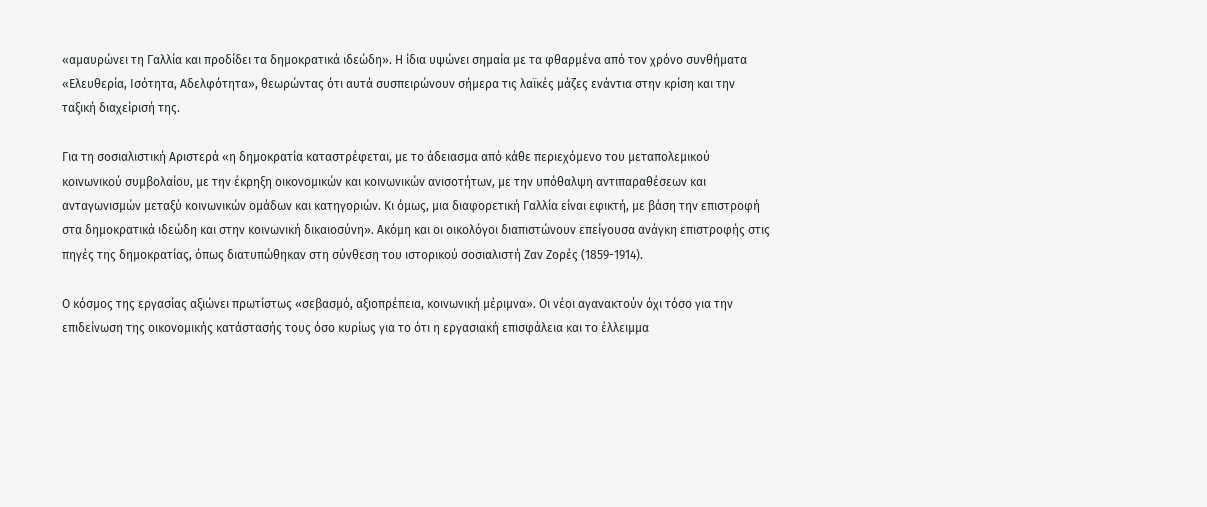«αμαυρώνει τη Γαλλία και προδίδει τα δημοκρατικά ιδεώδη». Η ίδια υψώνει σημαία με τα φθαρμένα από τον χρόνο συνθήματα «Ελευθερία, Ισότητα, Αδελφότητα», θεωρώντας ότι αυτά συσπειρώνουν σήμερα τις λαϊκές μάζες ενάντια στην κρίση και την ταξική διαχείρισή της.

Για τη σοσιαλιστική Αριστερά «η δημοκρατία καταστρέφεται, με το άδειασμα από κάθε περιεχόμενο του μεταπολεμικού κοινωνικού συμβολαίου, με την έκρηξη οικονομικών και κοινωνικών ανισοτήτων, με την υπόθαλψη αντιπαραθέσεων και ανταγωνισμών μεταξύ κοινωνικών ομάδων και κατηγοριών. Κι όμως, μια διαφορετική Γαλλία είναι εφικτή, με βάση την επιστροφή στα δημοκρατικά ιδεώδη και στην κοινωνική δικαιοσύνη». Ακόμη και οι οικολόγοι διαπιστώνουν επείγουσα ανάγκη επιστροφής στις πηγές της δημοκρατίας, όπως διατυπώθηκαν στη σύνθεση του ιστορικού σοσιαλιστή Ζαν Ζορές (1859-1914).

Ο κόσμος της εργασίας αξιώνει πρωτίστως «σεβασμό, αξιοπρέπεια, κοινωνική μέριμνα». Οι νέοι αγανακτούν όχι τόσο για την επιδείνωση της οικονομικής κατάστασής τους όσο κυρίως για το ότι η εργασιακή επισφάλεια και το έλλειμμα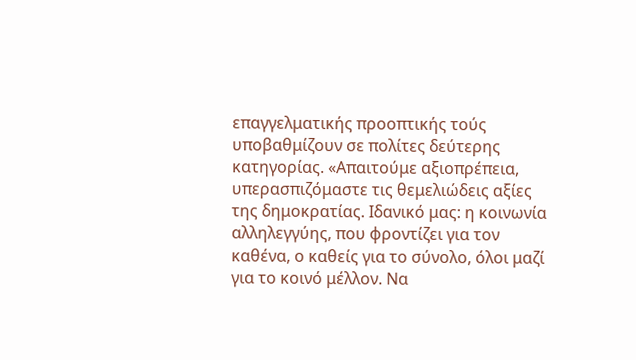επαγγελματικής προοπτικής τούς υποβαθμίζουν σε πολίτες δεύτερης κατηγορίας. «Απαιτούμε αξιοπρέπεια, υπερασπιζόμαστε τις θεμελιώδεις αξίες της δημοκρατίας. Ιδανικό μας: η κοινωνία αλληλεγγύης, που φροντίζει για τον καθένα, ο καθείς για το σύνολο, όλοι μαζί για το κοινό μέλλον. Να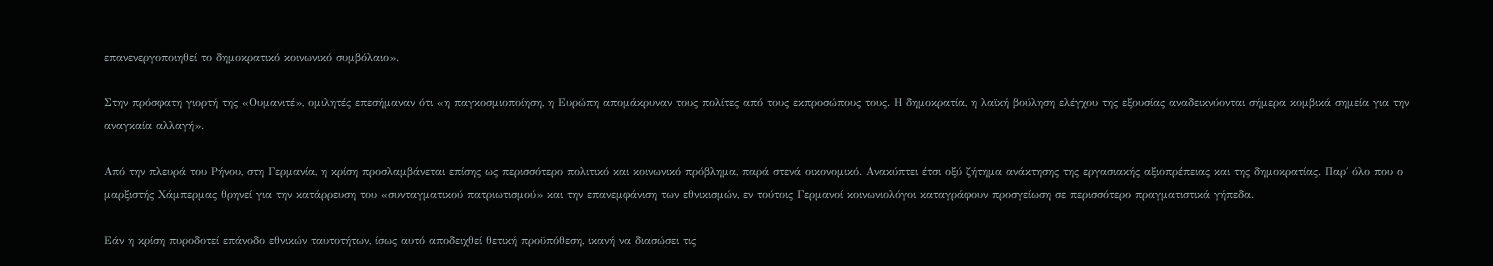επανενεργοποιηθεί το δημοκρατικό κοινωνικό συμβόλαιο».

Στην πρόσφατη γιορτή της «Ουμανιτέ», ομιλητές επεσήμαναν ότι «η παγκοσμιοποίηση, η Ευρώπη απομάκρυναν τους πολίτες από τους εκπροσώπους τους. Η δημοκρατία, η λαϊκή βούληση ελέγχου της εξουσίας αναδεικνύονται σήμερα κομβικά σημεία για την αναγκαία αλλαγή».

Από την πλευρά του Ρήνου, στη Γερμανία, η κρίση προσλαμβάνεται επίσης ως περισσότερο πολιτικό και κοινωνικό πρόβλημα, παρά στενά οικονομικό. Ανακύπτει έτσι οξύ ζήτημα ανάκτησης της εργασιακής αξιοπρέπειας και της δημοκρατίας. Παρ΄ όλο που ο μαρξιστής Χάμπερμας θρηνεί για την κατάρρευση του «συνταγματικού πατριωτισμού» και την επανεμφάνιση των εθνικισμών, εν τούτοις Γερμανοί κοινωνιολόγοι καταγράφουν προσγείωση σε περισσότερο πραγματιστικά γήπεδα.

Εάν η κρίση πυροδοτεί επάνοδο εθνικών ταυτοτήτων, ίσως αυτό αποδειχθεί θετική προϋπόθεση, ικανή να διασώσει τις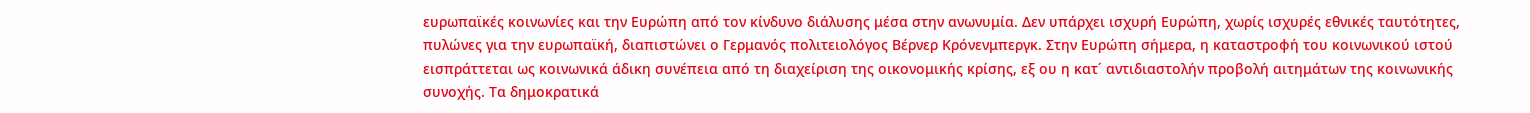ευρωπαϊκές κοινωνίες και την Ευρώπη από τον κίνδυνο διάλυσης μέσα στην ανωνυμία. Δεν υπάρχει ισχυρή Ευρώπη, χωρίς ισχυρές εθνικές ταυτότητες, πυλώνες για την ευρωπαϊκή, διαπιστώνει ο Γερμανός πολιτειολόγος Βέρνερ Κρόνενμπεργκ. Στην Ευρώπη σήμερα, η καταστροφή του κοινωνικού ιστού εισπράττεται ως κοινωνικά άδικη συνέπεια από τη διαχείριση της οικονομικής κρίσης, εξ ου η κατ΄ αντιδιαστολήν προβολή αιτημάτων της κοινωνικής συνοχής. Τα δημοκρατικά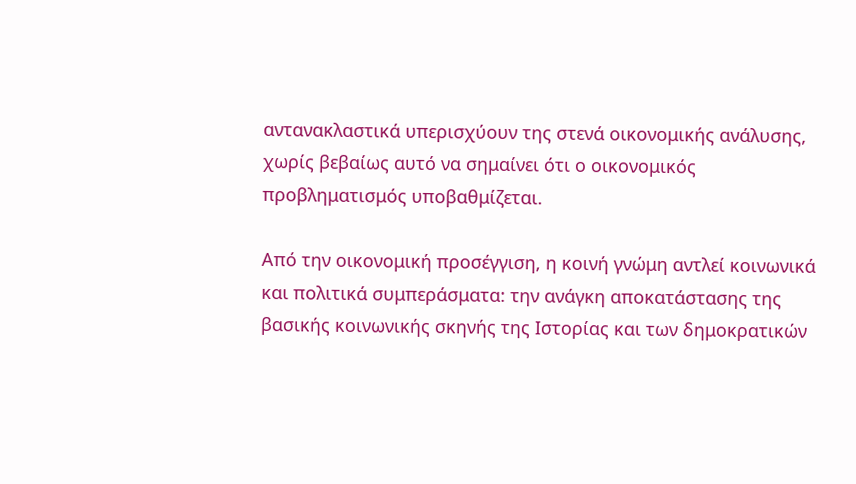αντανακλαστικά υπερισχύουν της στενά οικονομικής ανάλυσης, χωρίς βεβαίως αυτό να σημαίνει ότι ο οικονομικός προβληματισμός υποβαθμίζεται.

Από την οικονομική προσέγγιση, η κοινή γνώμη αντλεί κοινωνικά και πολιτικά συμπεράσματα: την ανάγκη αποκατάστασης της βασικής κοινωνικής σκηνής της Ιστορίας και των δημοκρατικών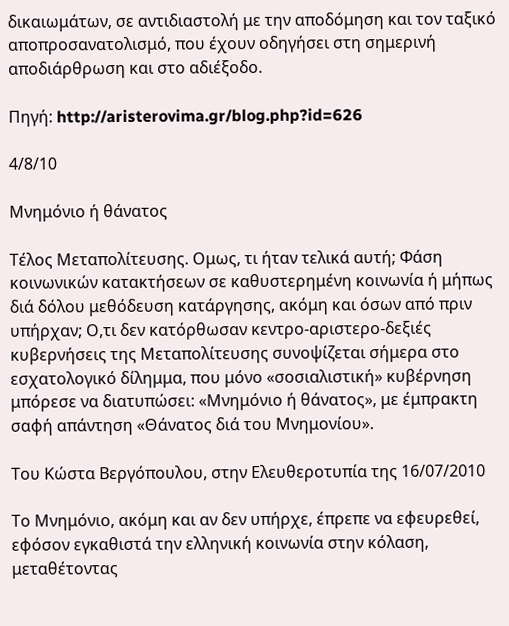δικαιωμάτων, σε αντιδιαστολή με την αποδόμηση και τον ταξικό αποπροσανατολισμό, που έχουν οδηγήσει στη σημερινή αποδιάρθρωση και στο αδιέξοδο.

Πηγή: http://aristerovima.gr/blog.php?id=626

4/8/10

Μνημόνιο ή θάνατος

Τέλος Μεταπολίτευσης. Ομως, τι ήταν τελικά αυτή; Φάση κοινωνικών κατακτήσεων σε καθυστερημένη κοινωνία ή μήπως διά δόλου μεθόδευση κατάργησης, ακόμη και όσων από πριν υπήρχαν; Ο,τι δεν κατόρθωσαν κεντρο-αριστερο-δεξιές κυβερνήσεις της Μεταπολίτευσης συνοψίζεται σήμερα στο εσχατολογικό δίλημμα, που μόνο «σοσιαλιστική» κυβέρνηση μπόρεσε να διατυπώσει: «Μνημόνιο ή θάνατος», με έμπρακτη σαφή απάντηση «Θάνατος διά του Μνημονίου».

Του Κώστα Βεργόπουλου, στην Ελευθεροτυπία της 16/07/2010

Το Μνημόνιο, ακόμη και αν δεν υπήρχε, έπρεπε να εφευρεθεί, εφόσον εγκαθιστά την ελληνική κοινωνία στην κόλαση, μεταθέτοντας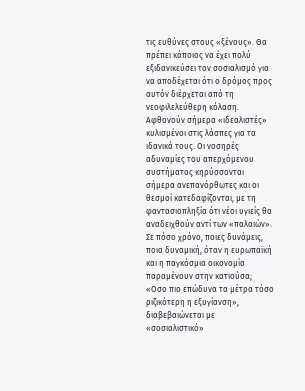τις ευθύνες στους «ξένους». Θα πρέπει κάποιος να έχει πολύ εξιδανικεύσει τον σοσιαλισμό για να αποδέχεται ότι ο δρόμος προς αυτόν διέρχεται από τη νεοφιλελεύθερη κόλαση. Αφθονούν σήμερα «ιδεαλιστές» κυλισμένοι στις λάσπες για τα ιδανικά τους. Οι νοσηρές αδυναμίες του απερχόμενου συστήματος κηρύσσονται σήμερα ανεπανόρθωτες και οι θεσμοί κατεδαφίζονται, με τη φαντασιοπληξία ότι νέοι υγιείς θα αναδειχθούν αντί των «παλαιών». Σε πόσο χρόνο, ποιες δυνάμεις, ποια δυναμική, όταν η ευρωπαϊκή και η παγκόσμια οικονομία παραμένουν στην κατιούσα; «Οσο πιο επώδυνα τα μέτρα τόσο ριζικότερη η εξυγίανση», διαβεβαιώνεται με «σοσιαλιστικό»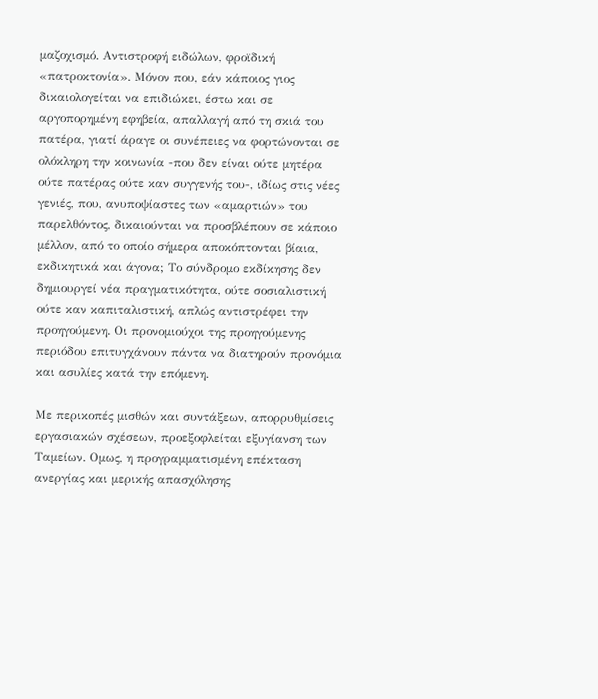μαζοχισμό. Αντιστροφή ειδώλων, φροϊδική «πατροκτονία». Μόνον που, εάν κάποιος γιος δικαιολογείται να επιδιώκει, έστω και σε αργοπορημένη εφηβεία, απαλλαγή από τη σκιά του πατέρα, γιατί άραγε οι συνέπειες να φορτώνονται σε ολόκληρη την κοινωνία -που δεν είναι ούτε μητέρα ούτε πατέρας ούτε καν συγγενής του-, ιδίως στις νέες γενιές, που, ανυποψίαστες των «αμαρτιών» του παρελθόντος, δικαιούνται να προσβλέπουν σε κάποιο μέλλον, από το οποίο σήμερα αποκόπτονται βίαια, εκδικητικά και άγονα; Το σύνδρομο εκδίκησης δεν δημιουργεί νέα πραγματικότητα, ούτε σοσιαλιστική ούτε καν καπιταλιστική, απλώς αντιστρέφει την προηγούμενη. Οι προνομιούχοι της προηγούμενης περιόδου επιτυγχάνουν πάντα να διατηρούν προνόμια και ασυλίες κατά την επόμενη.

Με περικοπές μισθών και συντάξεων, απορρυθμίσεις εργασιακών σχέσεων, προεξοφλείται εξυγίανση των Ταμείων. Ομως, η προγραμματισμένη επέκταση ανεργίας και μερικής απασχόλησης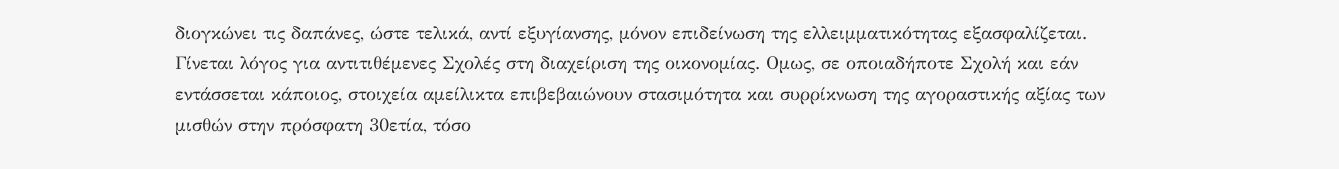διογκώνει τις δαπάνες, ώστε τελικά, αντί εξυγίανσης, μόνον επιδείνωση της ελλειμματικότητας εξασφαλίζεται.
Γίνεται λόγος για αντιτιθέμενες Σχολές στη διαχείριση της οικονομίας. Ομως, σε οποιαδήποτε Σχολή και εάν εντάσσεται κάποιος, στοιχεία αμείλικτα επιβεβαιώνουν στασιμότητα και συρρίκνωση της αγοραστικής αξίας των μισθών στην πρόσφατη 30ετία, τόσο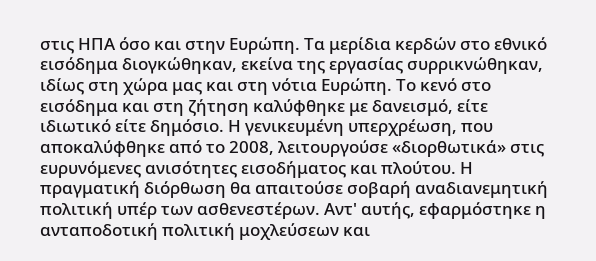στις ΗΠΑ όσο και στην Ευρώπη. Τα μερίδια κερδών στο εθνικό εισόδημα διογκώθηκαν, εκείνα της εργασίας συρρικνώθηκαν, ιδίως στη χώρα μας και στη νότια Ευρώπη. Το κενό στο εισόδημα και στη ζήτηση καλύφθηκε με δανεισμό, είτε ιδιωτικό είτε δημόσιο. Η γενικευμένη υπερχρέωση, που αποκαλύφθηκε από το 2008, λειτουργούσε «διορθωτικά» στις ευρυνόμενες ανισότητες εισοδήματος και πλούτου. Η πραγματική διόρθωση θα απαιτούσε σοβαρή αναδιανεμητική πολιτική υπέρ των ασθενεστέρων. Αντ' αυτής, εφαρμόστηκε η ανταποδοτική πολιτική μοχλεύσεων και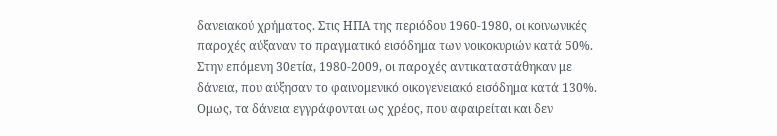δανειακού χρήματος. Στις ΗΠΑ της περιόδου 1960-1980, οι κοινωνικές παροχές αύξαναν το πραγματικό εισόδημα των νοικοκυριών κατά 50%. Στην επόμενη 30ετία, 1980-2009, οι παροχές αντικαταστάθηκαν με δάνεια, που αύξησαν το φαινομενικό οικογενειακό εισόδημα κατά 130%. Ομως, τα δάνεια εγγράφονται ως χρέος, που αφαιρείται και δεν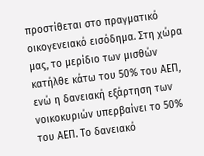προστίθεται στο πραγματικό οικογενειακό εισόδημα. Στη χώρα μας, το μερίδιο των μισθών κατήλθε κάτω του 50% του ΑΕΠ, ενώ η δανειακή εξάρτηση των νοικοκυριών υπερβαίνει το 50% του ΑΕΠ. Το δανειακό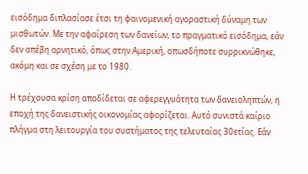εισόδημα διπλασίασε έτσι τη φαινομενική αγοραστική δύναμη των μισθωτών. Με την αφαίρεση των δανείων, το πραγματικό εισόδημα, εάν δεν απέβη αρνητικό, όπως στην Αμερική, οπωσδήποτε συρρικνώθηκε, ακόμη και σε σχέση με το 1980.

Η τρέχουσα κρίση αποδίδεται σε αφερεγγυότητα των δανειοληπτών, η εποχή της δανειστικής οικονομίας αφορίζεται. Αυτό συνιστά καίριο πλήγμα στη λειτουργία του συστήματος της τελευταίας 30ετίας. Εάν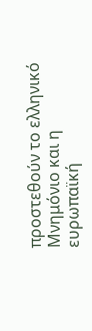προστεθούν το ελληνικό Μνημόνιο και η ευρωπαϊκή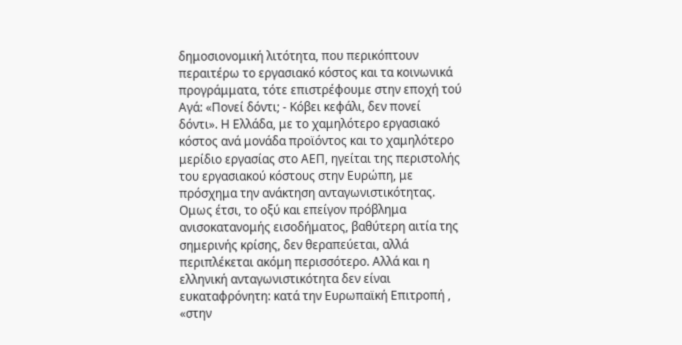δημοσιονομική λιτότητα, που περικόπτουν περαιτέρω το εργασιακό κόστος και τα κοινωνικά προγράμματα, τότε επιστρέφουμε στην εποχή τού Αγά: «Πονεί δόντι; - Κόβει κεφάλι, δεν πονεί δόντι». Η Ελλάδα, με το χαμηλότερο εργασιακό κόστος ανά μονάδα προϊόντος και το χαμηλότερο μερίδιο εργασίας στο ΑΕΠ, ηγείται της περιστολής του εργασιακού κόστους στην Ευρώπη, με πρόσχημα την ανάκτηση ανταγωνιστικότητας. Ομως έτσι, το οξύ και επείγον πρόβλημα ανισοκατανομής εισοδήματος, βαθύτερη αιτία της σημερινής κρίσης, δεν θεραπεύεται, αλλά περιπλέκεται ακόμη περισσότερο. Αλλά και η ελληνική ανταγωνιστικότητα δεν είναι ευκαταφρόνητη: κατά την Ευρωπαϊκή Επιτροπή , «στην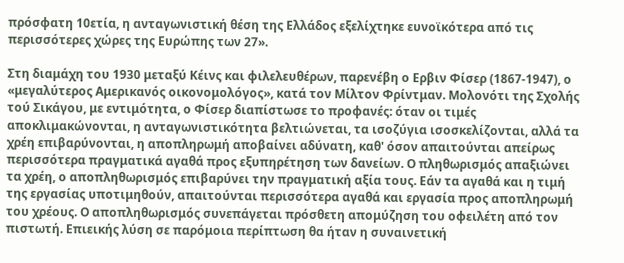πρόσφατη 10ετία, η ανταγωνιστική θέση της Ελλάδος εξελίχτηκε ευνοϊκότερα από τις περισσότερες χώρες της Ευρώπης των 27».

Στη διαμάχη του 1930 μεταξύ Κέινς και φιλελευθέρων, παρενέβη ο Ερβιν Φίσερ (1867-1947), ο «μεγαλύτερος Αμερικανός οικονομολόγος», κατά τον Μίλτον Φρίντμαν. Μολονότι της Σχολής τού Σικάγου, με εντιμότητα, ο Φίσερ διαπίστωσε το προφανές: όταν οι τιμές αποκλιμακώνονται, η ανταγωνιστικότητα βελτιώνεται, τα ισοζύγια ισοσκελίζονται, αλλά τα χρέη επιβαρύνονται, η αποπληρωμή αποβαίνει αδύνατη, καθ' όσον απαιτούνται απείρως περισσότερα πραγματικά αγαθά προς εξυπηρέτηση των δανείων. Ο πληθωρισμός απαξιώνει τα χρέη, ο αποπληθωρισμός επιβαρύνει την πραγματική αξία τους. Εάν τα αγαθά και η τιμή της εργασίας υποτιμηθούν, απαιτούνται περισσότερα αγαθά και εργασία προς αποπληρωμή του χρέους. Ο αποπληθωρισμός συνεπάγεται πρόσθετη απομύζηση του οφειλέτη από τον πιστωτή. Επιεικής λύση σε παρόμοια περίπτωση θα ήταν η συναινετική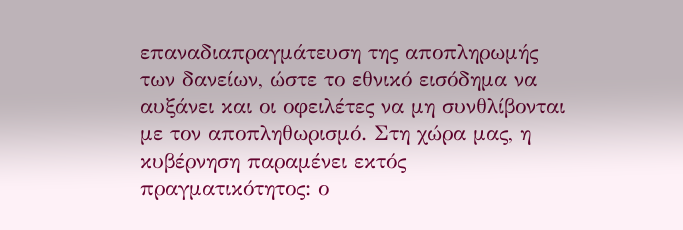επαναδιαπραγμάτευση της αποπληρωμής των δανείων, ώστε το εθνικό εισόδημα να αυξάνει και οι οφειλέτες να μη συνθλίβονται με τον αποπληθωρισμό. Στη χώρα μας, η κυβέρνηση παραμένει εκτός πραγματικότητος: ο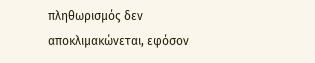πληθωρισμός δεν αποκλιμακώνεται, εφόσον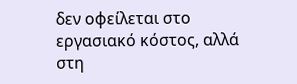δεν οφείλεται στο εργασιακό κόστος, αλλά στη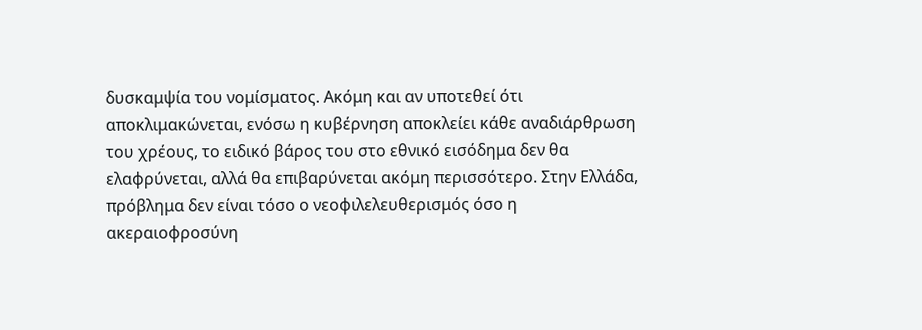δυσκαμψία του νομίσματος. Ακόμη και αν υποτεθεί ότι αποκλιμακώνεται, ενόσω η κυβέρνηση αποκλείει κάθε αναδιάρθρωση του χρέους, το ειδικό βάρος του στο εθνικό εισόδημα δεν θα ελαφρύνεται, αλλά θα επιβαρύνεται ακόμη περισσότερο. Στην Ελλάδα, πρόβλημα δεν είναι τόσο ο νεοφιλελευθερισμός όσο η ακεραιοφροσύνη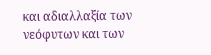και αδιαλλαξία των νεόφυτων και των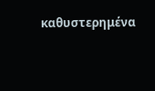καθυστερημένα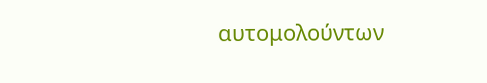αυτομολούντων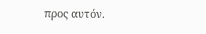προς αυτόν.